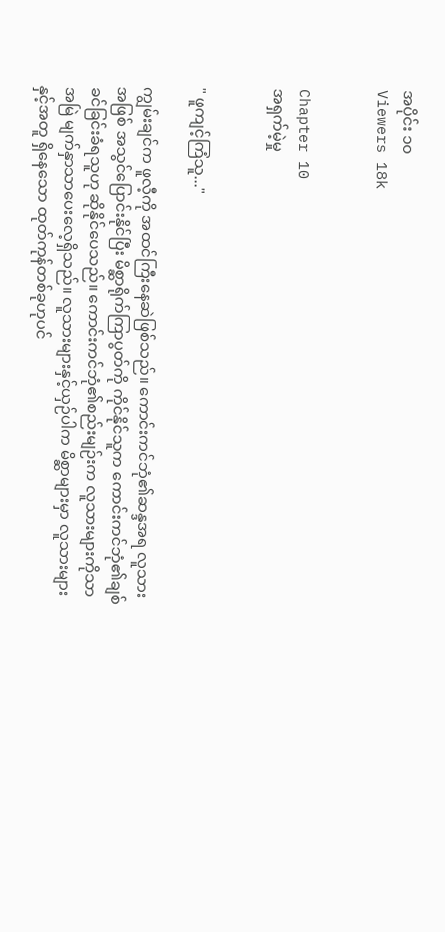အပိုင်း ၁၀
Viewers 18k


Chapter 10
အရှက်မဲ့မှု


" ဖူကျင့်ကြံသူ..."

ကျွမ်းချင်က ဖူလီ့ကို အထင်ကြီးနေဆဲဖြစ်သည်။ ကောင်းကင်ဘုံ၏ဆန္ဒအရ လူသားအဖြစ် အသွင်ပြောင်းနိုင်ပြီး ‌မိစ္ဆာရိုက်ကြာပွတ်ကို ကိုင်နိုင်သူက ကောင်းကင်ဘုံ၏ချစ်ခင်ခြင်းခံရသူဟု ဆိုနိုင်ပေသည်။ ကောင်းကင်ဘုံ၏စည်းမျဉ်းက လူသားများကိုသာ အမြဲ မျက်နှာသာပေးလေ့ရှိသည်။ လူသားများနှင့်ယှဉ်ပါက မိစ္ဆာများမှာ လူသားများနှင့်အတူ ရှိနေသော ထုတ်ကုန်တစ်ခုဟုပင်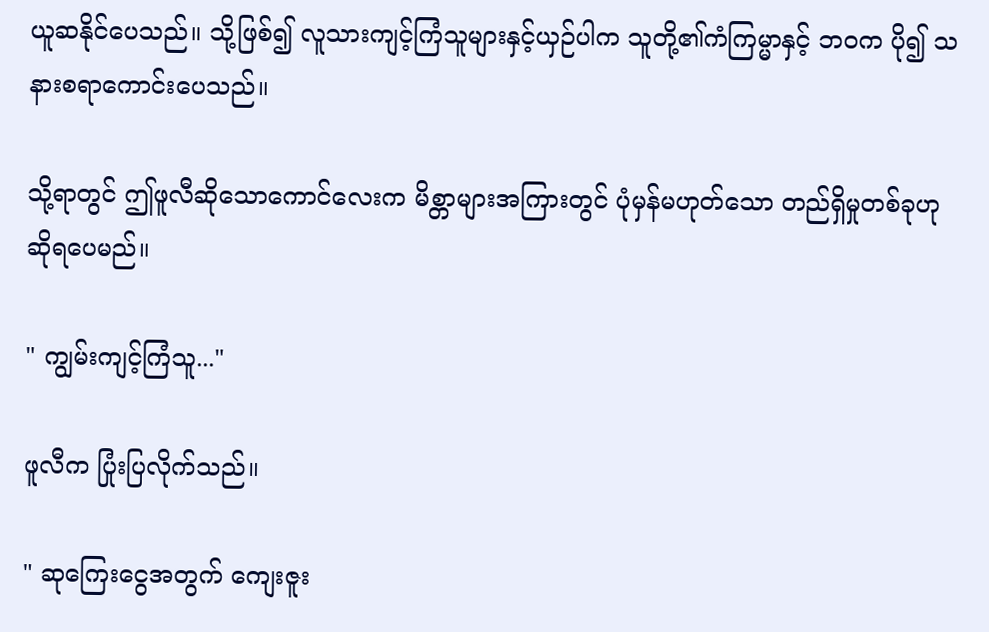ယူဆနိုင်ပေသည်။ သို့ဖြစ်၍ လူသားကျင့်ကြံသူများနှင့်ယှဉ်ပါက သူတို့၏ကံကြမ္မာနှင့် ဘဝက ပို၍ သနားစရာကောင်းပေသည်။

သို့ရာတွင် ဤဖူလီဆိုသောကောင်လေးက မိစ္တာများအကြားတွင် ပုံမှန်မဟုတ်သော တည်ရှိမှုတစ်ခုဟု ဆိုရပေမည်။

" ကျွမ်းကျင့်ကြံသူ..."

ဖူလီက ပြုံးပြလိုက်သည်။

" ဆုကြေးငွေအတွက် ကျေးဇူး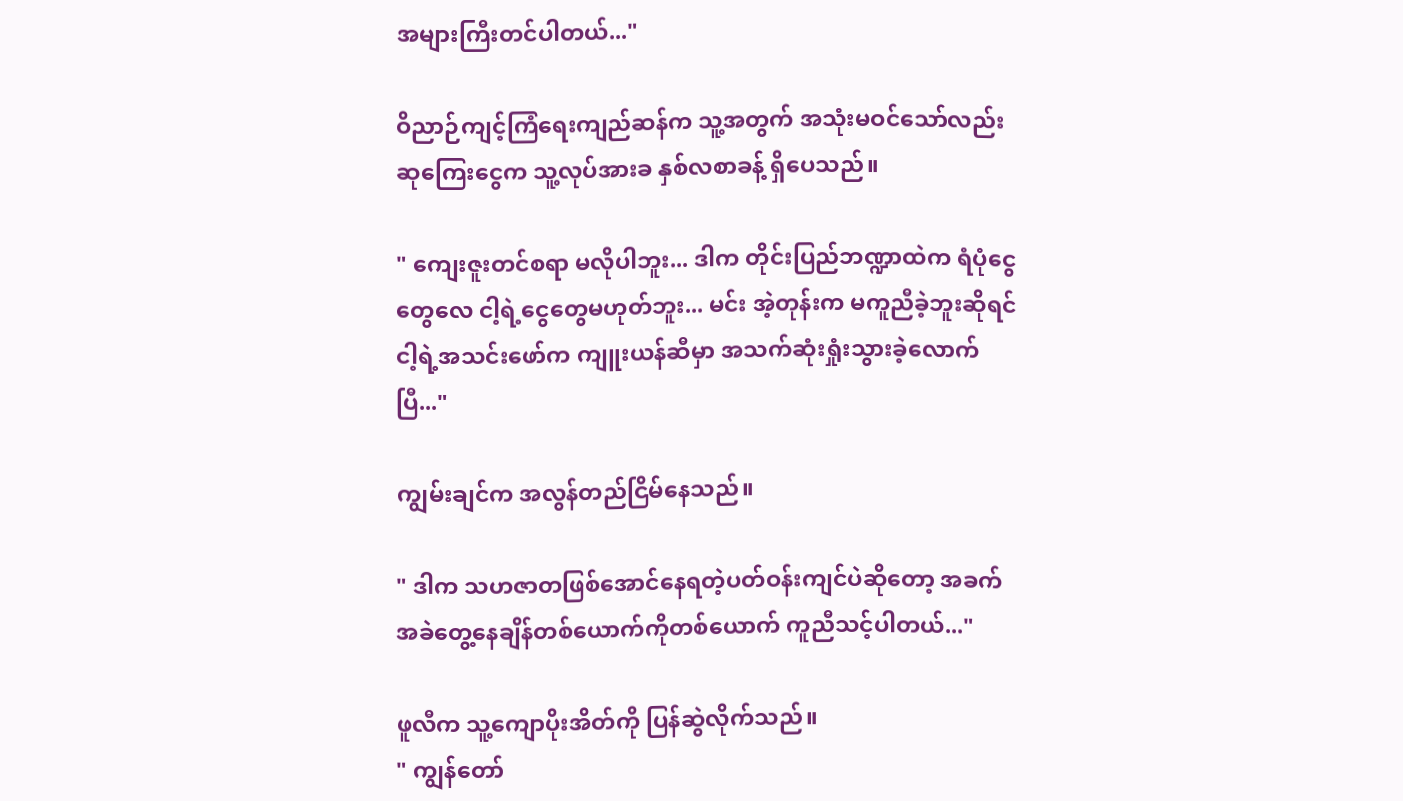အများကြီးတင်ပါတယ်..."

ဝိညာဉ်ကျင့်ကြံရေးကျည်ဆန်က သူ့အတွက် အသုံးမဝင်သော်လည်း ဆုကြေးငွေက သူ့လုပ်အားခ နှစ်လစာခန့် ရှိပေသည်။

" ကျေးဇူးတင်စရာ မလိုပါဘူး... ဒါက တိုင်းပြည်ဘဏ္ဍာထဲက ရံပုံငွေတွေလေ ငါ့ရဲ့ငွေတွေမဟုတ်ဘူး... မင်း အဲ့တုန်းက မကူညီခဲ့ဘူးဆိုရင် ငါ့ရဲ့အသင်းဖော်က ကျူးယန်ဆီမှာ အသက်ဆုံးရှုံးသွားခဲ့လောက်ပြီ..."

ကျွမ်းချင်က အလွန်တည်ငြိမ်နေသည်။

" ဒါက သဟဇာတဖြစ်အောင်နေရတဲ့ပတ်ဝန်းကျင်ပဲဆိုတော့ အခက်အခဲတွေ့နေချိန်တစ်ယောက်ကိုတစ်ယောက် ကူညီသင့်ပါတယ်..."

ဖူလီက သူ့ကျောပိုးအိတ်ကို ပြန်ဆွဲလိုက်သည်။
" ကျွန်တော်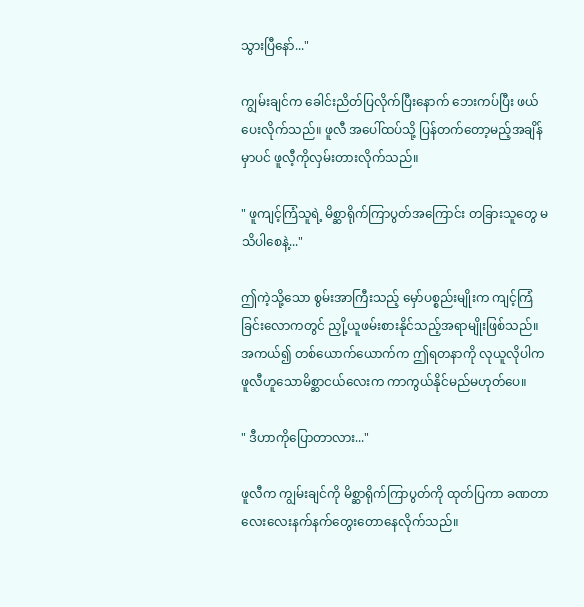သွားပြီနော်..."

ကျွမ်းချင်က ခေါင်းညိတ်ပြလိုက်ပြီးနောက် ဘေးကပ်ပြီး ဖယ်ပေးလိုက်သည်။ ဖူလီ အပေါ်ထပ်သို့ ပြန်တက်တော့မည့်အချိန်မှာပင် ဖူလီ့ကိုလှမ်းတားလိုက်သည်။

" ဖူကျင့်ကြံသူရဲ့ ‌မိစ္ဆာရိုက်ကြာပွတ်အကြောင်း တခြားသူတွေ မသိပါစေနဲ့..."

ဤကဲ့သို့သော စွမ်းအာကြီးသည့် မှော်ပစ္စည်းမျိုးက ‌ကျင့်ကြံခြင်းလောကတွင် ညှို့ယူဖမ်းစားနိုင်သည့်အရာမျိုးဖြစ်သည်။ အကယ်၍ တစ်ယောက်ယောက်က ဤရတနာကို လုယူလိုပါက ဖူလီဟူသောမိစ္ဆာငယ်လေးက ကာကွယ်နိုင်မည်မဟုတ်ပေ။

" ဒီဟာကိုပြောတာလား..."

ဖူလီက ကျွမ်းချင်ကို မိစ္ဆာရိုက်ကြာပွတ်ကို ထုတ်ပြကာ ခဏတာ လေးလေးနက်နက်တွေးတောနေလိုက်သည်။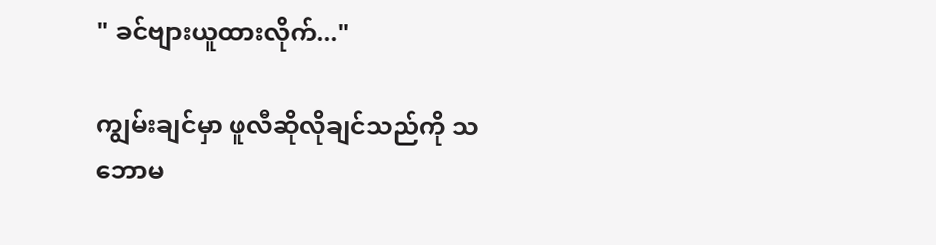" ခင်ဗျားယူထားလိုက်..."

ကျွမ်းချင်မှာ ဖူလီဆိုလိုချင်သည်ကို သဘောမ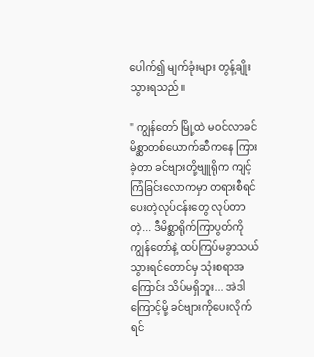ပေါက်၍ မျက်ခုံးများ တွန့်ချိုးသွားရသည်။

" ကျွန်တော် မြို့ထဲ မဝင်လာခင် မိစ္ဆာတစ်ယောက်ဆီကနေ ကြားခဲ့တာ ခင်ဗျားတို့ဗျူရိုက ကျင့်ကြံခြင်းလောကမှာ တရားစီရင်ပေးတဲ့လုပ်ငန်းတွေ လုပ်တာတဲ့... ဒီမိစ္ဆာရိုက်ကြာပွတ်ကို ကျွန်တော်နဲ့ ထပ်ကြပ်မခွာသယ်သွားရင်တောင်မှ သုံးစရာအကြောင်း သိပ်မရှိဘူး... အဲဒါကြောင့်မို့ ခင်ဗျားကိုပေးလိုက်ရင်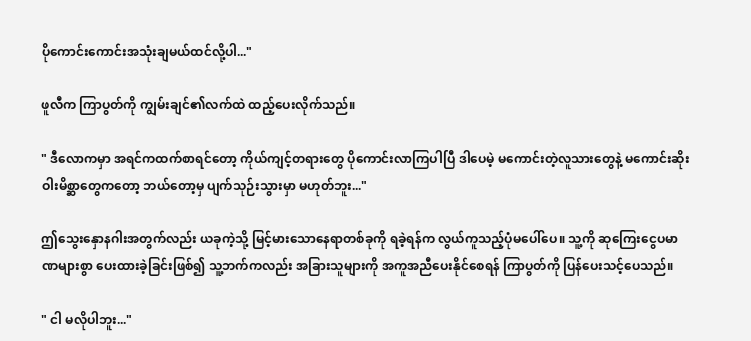ပိုကောင်းကောင်းအသုံးချမယ်ထင်လို့ပါ..."

ဖူလီက ကြာပွတ်ကို ကျွမ်းချင်၏လက်ထဲ ထည့်ပေးလိုက်သည်။

" ဒီလောကမှာ အရင်ကထက်စာရင်တော့ ကိုယ်ကျင့်တရားတွေ ပိုကောင်းလာကြပါပြီ ဒါပေမဲ့ မကောင်းတဲ့လူသားတွေနဲ့ မကောင်းဆိုးဝါးမိစ္ဆာတွေကတော့ ဘယ်တော့မှ ပျက်သုဉ်းသွားမှာ မဟုတ်ဘူး..."

ဤသွေးနှောနဂါးအတွက်လည်း ယခုကဲ့သို့ မြင့်မားသောနေရာတစ်ခုကို ရခဲ့ရန်က လွယ်ကူသည့်ပုံမပေါ်ပေ။ သူ့ကို ဆုကြေးငွေပမာဏများစွာ ပေးထားခဲ့ခြင်းဖြစ်၍ သူ့ဘက်ကလည်း အခြားသူများကို အကူအညီပေးနိုင်စေရန် ကြာပွတ်ကို ပြန်ပေးသင့်ပေသည်။

" ငါ မလိုပါဘူး..."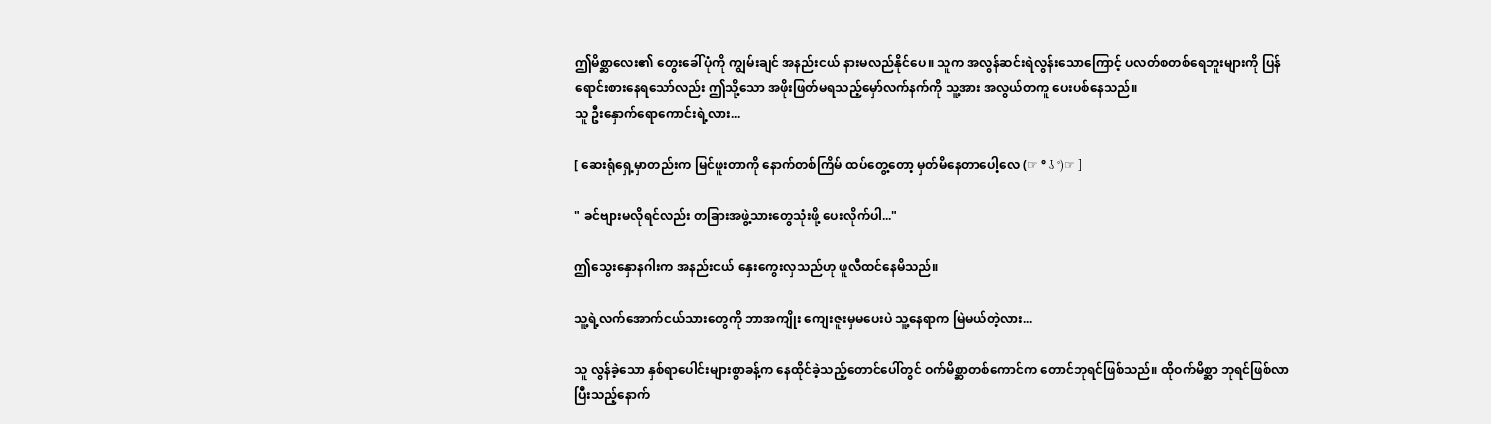ဤမိစ္ဆာလေး၏ တွေးခေါ်ပုံကို ကျွမ်းချင် အနည်းငယ် နားမလည်နိုင်ပေ။ သူက အလွန်ဆင်းရဲလွန်းသောကြောင့် ပလတ်စတစ်ရေဘူးများကို ပြန်ရောင်းစားနေရသော်လည်း ဤသို့သော အဖိုးဖြတ်မရသည့်မှော်လက်နက်ကို သူ့အား အလွယ်တကူ ပေးပစ်နေသည်။
သူ ဦးနှောက်ရောကောင်းရဲ့လား...

[ ဆေးရုံရှေ့မှာတည်းက မြင်ဖူးတာကို နောက်တစ်ကြိမ် ထပ်တွေ့တော့ မှတ်မိနေတာပေါ့လေ (☞ ° ʖ °)☞ ]

" ခင်ဗျားမလိုရင်လည်း တခြားအဖွဲ့သားတွေသုံးဖို့ ပေးလိုက်ပါ..."

ဤသွေးနှောနဂါးက အနည်းငယ် နှေးကွေးလှသည်ဟု ဖူလီထင်နေမိသည်။

သူ့ရဲ့လက်အောက်ငယ်သားတွေကို ဘာအကျိုး ကျေးဇူးမှမပေးပဲ သူ့နေရာက မြဲမယ်တဲ့လား...

သူ လွန်ခဲ့သော နှစ်ရာပေါင်းများစွာခန့်က နေထိုင်ခဲ့သည့်တောင်ပေါ်တွင် ဝက်မိစ္ဆာတစ်ကောင်က တောင်ဘုရင်ဖြစ်သည်။ ထိုဝက်မိစ္ဆာ ဘုရင်ဖြစ်လာပြီးသည့်နောက်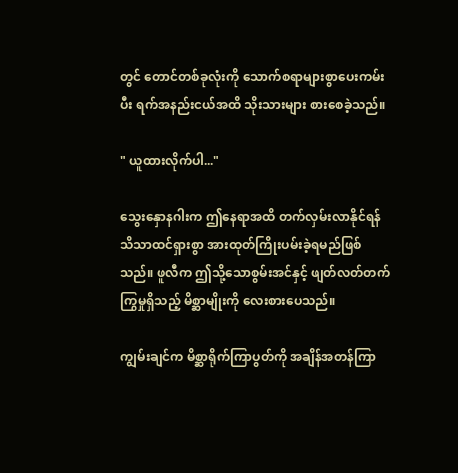တွင် တောင်တစ်ခုလုံးကို သောက်စရာများစွာပေးကမ်းပီး ရက်အနည်းငယ်အထိ သိုးသားများ စားစေခဲ့သည်။

" ယူထားလိုက်ပါ..."

သွေးနှောနဂါးက ဤနေရာအထိ တက်လှမ်းလာနိုင်ရန် သိသာထင်ရှားစွာ အားထုတ်ကြိုးပမ်းခဲ့ရမည်ဖြစ်သည်။ ဖူလီက ဤသို့သောစွမ်းအင်နှင့် ဖျတ်လတ်တက်ကြွမှုရှိသည့် မိစ္ဆာမျိုးကို လေးစားပေသည်။

ကျွမ်းချင်က မိစ္ဆာရိုက်ကြာပွတ်ကို အချိန်အတန်ကြာ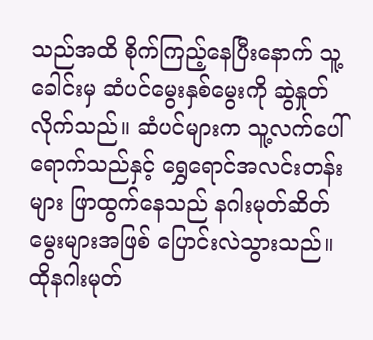သည်အထိ စိုက်ကြည့်နေပြီးနောက် သူ့ခေါင်းမှ ဆံပင်မွေးနှစ်မွေးကို ဆွဲနှုတ်လိုက်သည်။ ဆံပင်များက သူ့လက်ပေါ်ရောက်သည်နှင့် ရွှေရောင်အလင်းတန်းများ ဖြာထွက်နေသည် နဂါးမုတ်ဆိတ်မွေးများအဖြစ် ပြောင်းလဲသွားသည်။ ထိုနဂါးမုတ်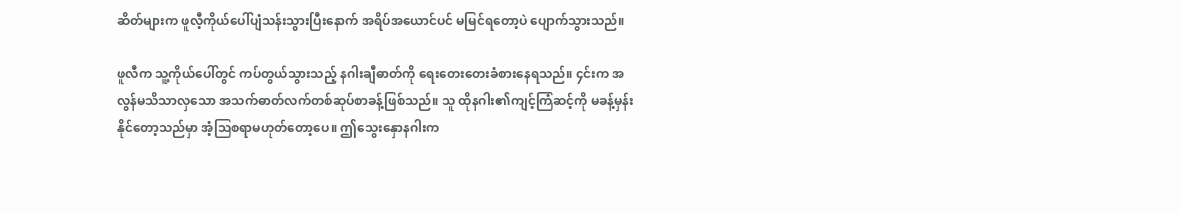ဆိတ်များက ဖူလီ့ကိုယ်ပေါ်ပျံသန်းသွားပြီးနောက် အရိပ်အယောင်ပင် မမြင်ရတော့ပဲ ပျောက်သွားသည်။

ဖူလီက သူ့ကိုယ်‌ပေါ်တွင် ကပ်တွယ်သွားသည့် နဂါးချီဓာတ်ကို ရေးတေးတေးခံစားနေရသည်။ ၄င်းက အလွန်မသိသာလှသော အသက်ဓာတ်လက်တစ်ဆုပ်စာခန့်ဖြစ်သည်။ သူ ထိုနဂါး၏ကျင့်ကြံဆင့်ကို မခန့်မှန်းနိုင်တော့သည်မှာ အံ့ဩစရာမဟုတ်တော့ပေ။ ဤသွေးနှောနဂါးက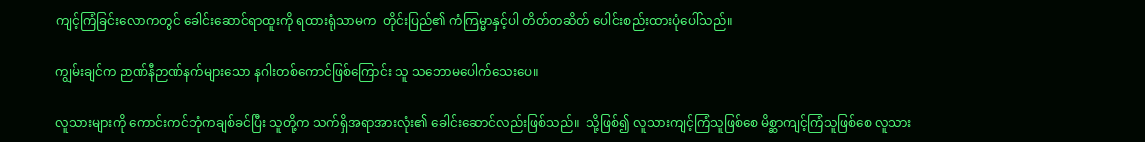ကျင့်ကြံခြင်းလောကတွင် ခေါင်းဆောင်ရာထူးကို ရထားရုံသာမက  တိုင်းပြည်၏ ကံကြမ္မာနှင့်ပါ တိတ်တဆိတ် ပေါင်းစည်းထားပုံပေါ်သည်။

ကျွမ်းချင်က ဉာဏ်နီဉာဏ်နက်များသော နဂါးတစ်ကောင်ဖြစ်ကြောင်း သူ သဘောမပေါက်သေးပေ။

လူသားများကို ကောင်းကင်ဘုံကချစ်ခင်ပြီး သူတို့က သက်ရှိအရာအားလုံး၏ ခေါင်းဆောင်လည်းဖြစ်သည်။  သို့ဖြစ်၍ လူသားကျင့်ကြံသူဖြစ်စေ မိစ္ဆာကျင့်ကြံသူဖြစ်စေ လူသား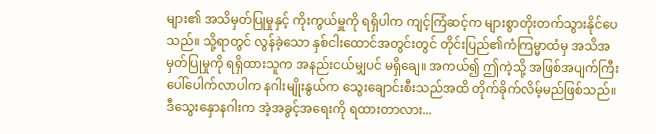များ၏ အသိမှတ်ပြုမှုနှင့် ကိုးကွယ်မှူကို ရရှိပါက ကျင့်ကြံဆင့်က များစွာတိုးတက်သွားနိုင်ပေသည်။ သို့ရာ‌တွင် လွန်ခဲ့သော နှစ်ငါးထောင်အတွင်းတွင် တိုင်းပြည်၏ကံကြမ္မာထံမှ အသိအမှတ်ပြုမှုကို ရရှိထားသူက အနည်းငယ်မျှပင် မရှိချေ။ အကယ်၍ ဤကဲ့သို့ အဖြစ်အပျက်ကြီး ပေါ်ပေါက်လာပါက နဂါးမျိုးနွယ်က သွေးချောင်းစီးသည်အထိ တိုက်ခိုက်လိမ့်မည်ဖြစ်သည်။
ဒီသွေးနှောနဂါးက အဲ့အခွင့်အရေးကို ရထားတာလား...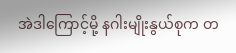အဲဒါကြောင့်မို့ နဂါးမျိုးနွယ်စုက တ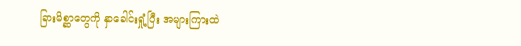ခြားမိစ္ဆာတွေကို နှာခေါင်းရှုံ့ပြီး အများကြားထဲ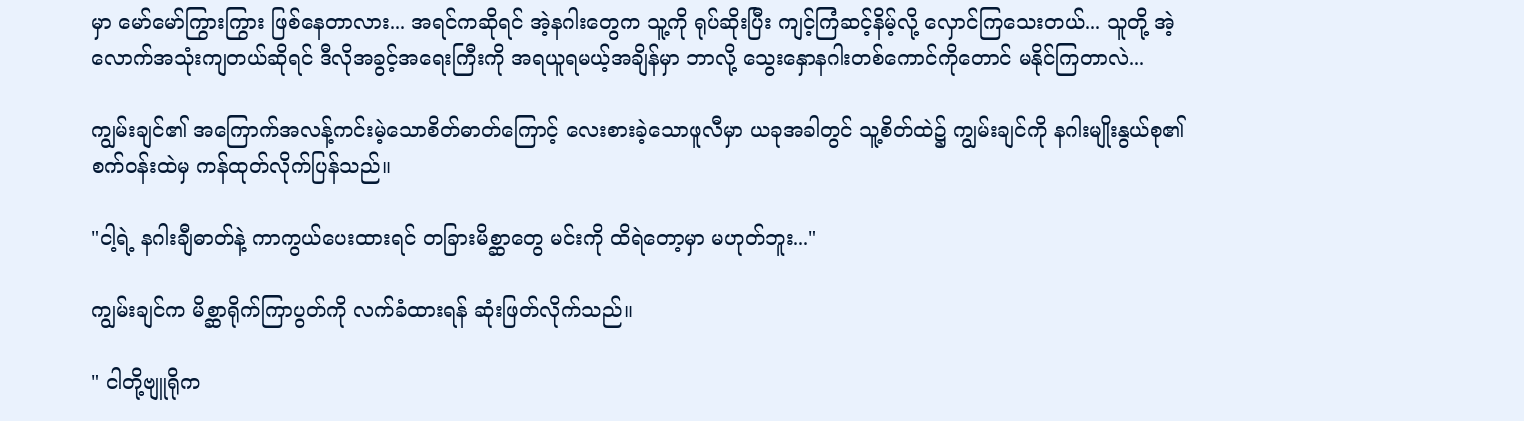မှာ မော်မော်ကြွားကြွား ဖြစ်နေတာလား... အရင်ကဆိုရင် အဲ့နဂါးတွေက သူ့ကို ရုပ်ဆိုးပြီး ကျင့်ကြံဆင့်နိမ့်လို့ လှောင်ကြသေးတယ်... သူတို့ အဲ့လောက်အသုံးကျတယ်ဆိုရင် ဒီလိုအခွင့်အရေးကြီးကို အရယူရမယ့်အချိန်မှာ ဘာလို့ သွေးနှောနဂါးတစ်ကောင်ကိုတောင် မနိုင်ကြတာလဲ...

ကျွမ်းချင်၏ အကြောက်အလန့်ကင်းမဲ့သောစိတ်ဓာတ်ကြောင့် လေးစားခဲ့သောဖူလီမှာ ယခုအခါတွင် သူ့စိတ်ထဲ၌ ကျွမ်းချင်ကို နဂါးမျိုးနွယ်စု၏စက်ဝန်းထဲမှ ကန်ထုတ်လိုက်ပြန်သည်။

"ငါ့ရဲ့ နဂါးချီဓာတ်နဲ့ ကာကွယ်ပေးထားရင် တခြားမိစ္ဆာတွေ မင်းကို ထိရဲတော့မှာ မဟုတ်ဘူး..."

ကျွမ်းချင်က မိစ္ဆာရိုက်ကြာပွတ်ကို လက်ခံထားရန် ဆုံးဖြတ်လိုက်သည်။

" ငါတို့ဗျူရိုက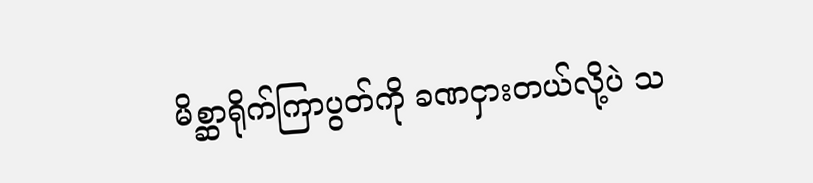မိစ္ဆာရိုက်ကြာပွတ်ကို ခဏငှားတယ်လို့ပဲ သ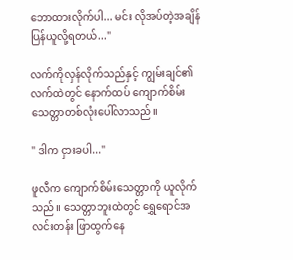ဘောထားလိုက်ပါ... မင်း လိုအပ်တဲ့အချိန် ပြန်ယူလို့ရတယ်..."

လက်ကိုလှန်လိုက်သည်နှင့် ကျွမ်းချင်၏လက်ထဲတွင် နောက်ထပ် ကျောက်စိမ်းသေတ္တာတစ်လုံးပေါ်လာသည်။

" ဒါက ငှားခပါ..."

ဖူလီက ကျောက်စိမ်းသေတ္တာကို ယူလိုက်သည်။ သေတ္တာဘူးထဲတွင် ရွှေရောင်အလင်းတန်း ဖြာထွက်နေ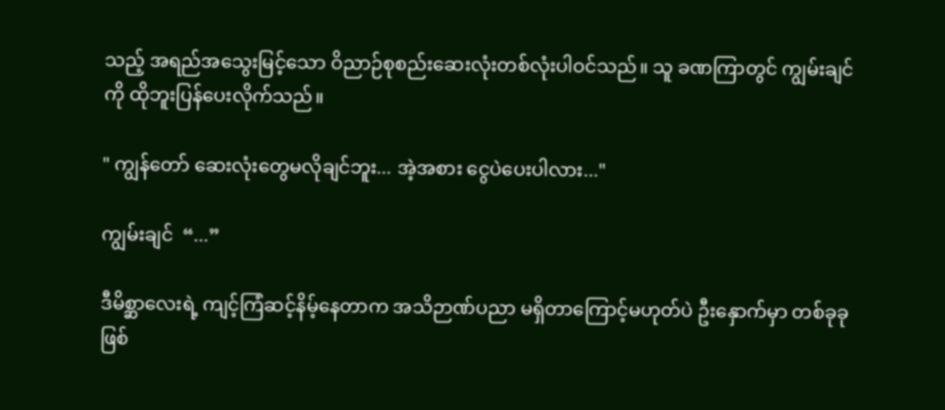သည့် အရည်အသွေးမြင့်သော ဝိညာဉ်စုစည်းဆေးလုံးတစ်လုံးပါဝင်သည်။ သူ ခဏကြာတွင် ကျွမ်းချင်ကို ထိုဘူးပြန်ပေးလိုက်သည်။

" ကျွန်တော် ဆေးလုံးတွေမလိုချင်ဘူး... အဲ့အစား ငွေပဲပေးပါလား..."

ကျွမ်းချင်  “...”

ဒီမိစ္ဆာလေးရဲ့ ကျင့်ကြံဆင့်နိမ့်နေတာက အသိဉာဏ်ပညာ မရှိတာကြောင့်မဟုတ်ပဲ ဦးနှောက်မှာ တစ်ခုခုဖြစ်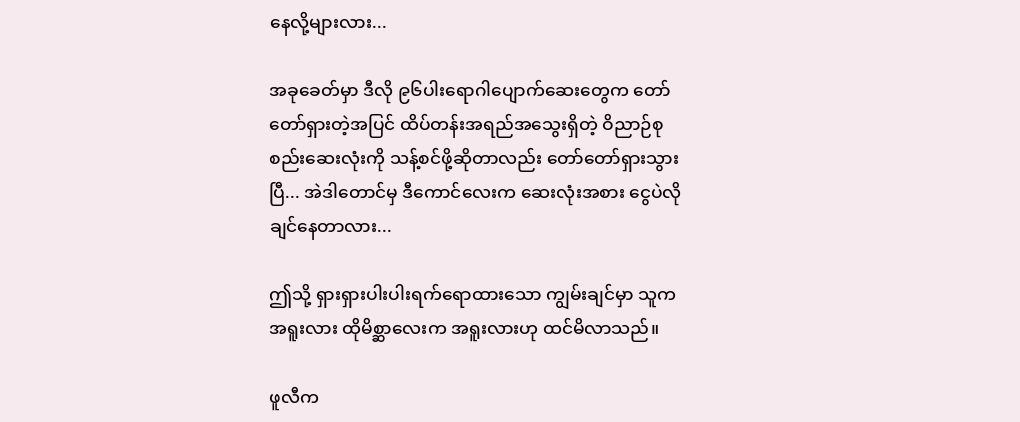နေလို့များလား...

အခုခေတ်မှာ ဒီလို ၉၆ပါးရောဂါပျောက်ဆေးတွေက တော်တော်ရှားတဲ့အပြင် ထိပ်တန်းအရည်အသွေးရှိတဲ့ ဝိညာဉ်စုစည်းဆေးလုံးကို သန့်စင်ဖို့ဆိုတာလည်း တော်တော်ရှားသွားပြီ... အဲဒါတောင်မှ ဒီကောင်လေးက ဆေးလုံးအစား ငွေပဲလိုချင်နေတာလား...

ဤသို့ ရှားရှားပါးပါးရက်ရောထားသော ကျွမ်းချင်မှာ သူက အရူးလား ထိုမိစ္ဆာလေးက အရူးလားဟု ထင်မိလာသည်။

ဖူလီက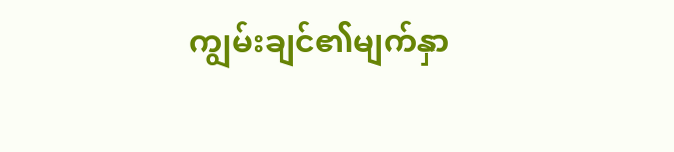ကျွမ်းချင်၏မျက်နှာ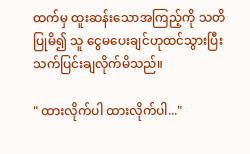ထက်မှ ထူးဆန်းသောအကြည့်ကို သတိပြုမိ၍ သူ ငွေမပေးချင်ဟုထင်သွားပြီး သက်ပြင်းချလိုက်မိသည်။

" ထားလိုက်ပါ ထားလိုက်ပါ..."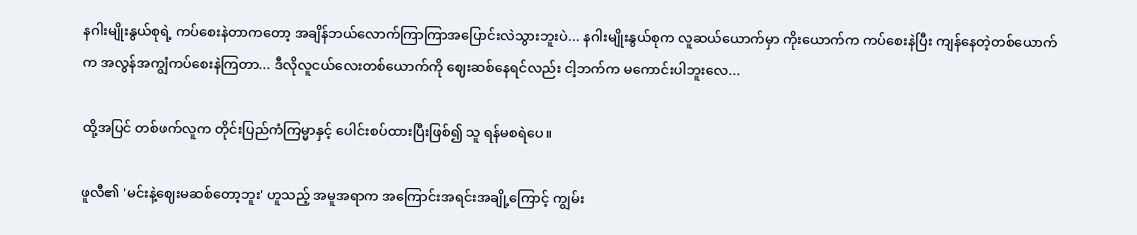နဂါးမျိုးနွယ်စုရဲ့ ကပ်စေးနဲတာကတော့ အချိန်ဘယ်လောက်ကြာကြာအပြောင်းလဲသွားဘူးပဲ... နဂါးမျိုးနွယ်စုက လူဆယ်ယောက်မှာ ကိုးယောက်က ကပ်စေးနဲပြီး ကျန်နေတဲ့တစ်ယောက်က အလွန်အကျွံကပ်စေးနဲကြတာ... ဒီလိုလူငယ်လေးတစ်ယောက်ကို ဈေးဆစ်နေရင်လည်း ငါ့ဘက်က မကောင်းပါဘူးလေ...

ထို့အပြင် တစ်ဖက်လူက တိုင်းပြည်ကံကြမ္မာနှင့် ပေါင်းစပ်ထားပြီးဖြစ်၍ သူ ရန်မစရဲပေ။

ဖူလီ၏ 'မင်းနဲ့ဈေးမဆစ်တော့ဘူး' ဟူသည့် အမူအရာက အကြောင်းအရင်းအချို့‌ကြောင့် ကျွမ်း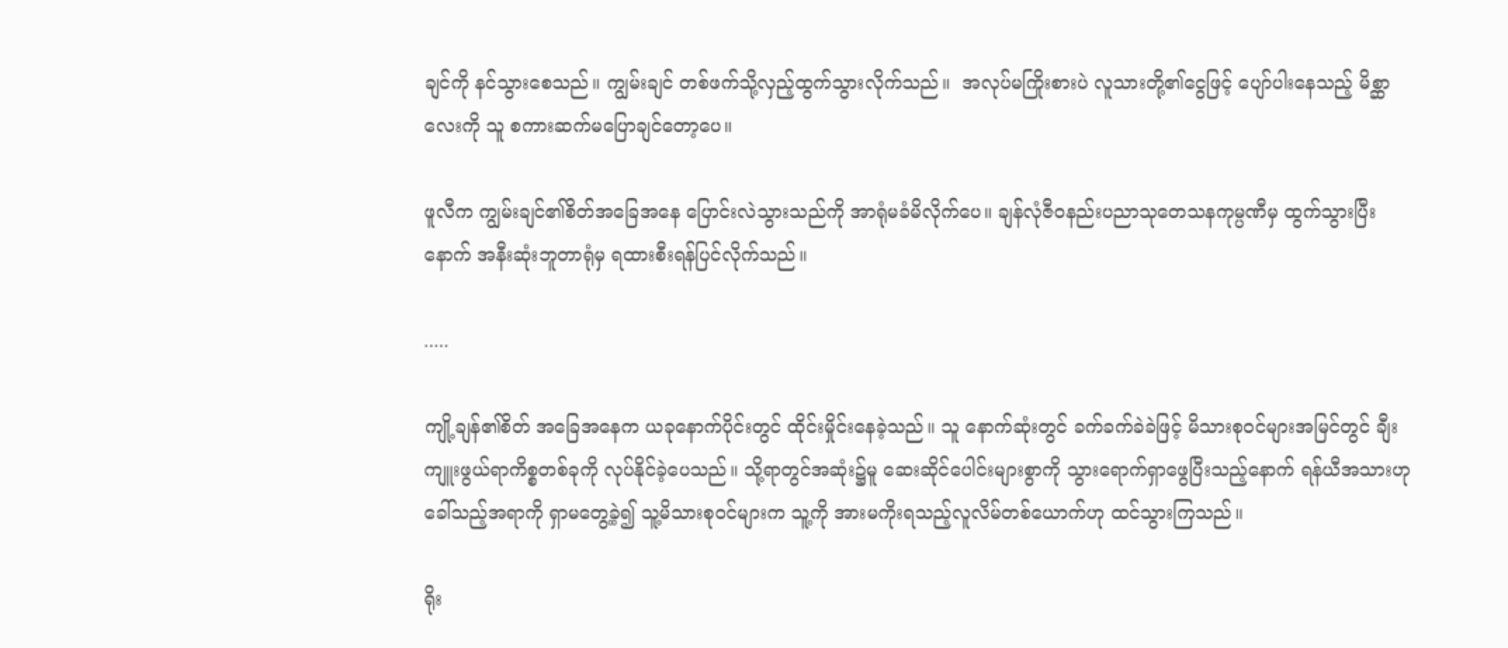ချင်ကို နင်သွားစေသည်။ ကျွမ်းချင် တစ်ဖက်သို့လှည့်ထွက်သွားလိုက်သည်။  အလုပ်မကြိုးစားပဲ လူသားတို့၏ငွေဖြင့် ပျော်ပါးနေသည့် မိစ္ဆာလေးကို သူ စကားဆက်မပြောချင်တော့ပေ။

ဖူလီက ကျွမ်းချင်၏စိတ်အခြေအနေ ပြောင်းလဲသွားသည်ကို အာရုံမခံမိလိုက်ပေ။ ချန်လုံဇီဝနည်းပညာသုတေသနကုမ္ပဏီမှ ထွက်သွားပြီးနောက် အနီးဆုံးဘူတာရုံမှ ရထားစီးရန်ပြင်လိုက်သည်။

.....

ကျို့ချန်၏စိတ် အခြေအနေက ယခုနောက်ပိုင်းတွင် ထိုင်းမှိုင်းနေခဲ့သည်။ သူ နောက်ဆုံးတွင် ခက်ခက်ခဲခဲဖြင့် မိသားစုဝင်များအမြင်တွင် ချီးကျူးဖွယ်ရာကိစ္စတစ်ခုကို လုပ်နိုင်ခဲ့ပေသည်။ သို့ရာတွင်အဆုံး၌မူ ဆေးဆိုင်ပေါင်းများစွာကို သွားရောက်ရှာဖွေပြီးသည့်နောက် ရန်ယီအသားဟုခေါ်သည့်အရာကို ရှာမတွေ့ခဲ့၍ သူ့မိသားစုဝင်များက သူ့ကို အားမကိုးရသည့်လူလိမ်တစ်ယောက်ဟု ထင်သွားကြသည်။

ရိုး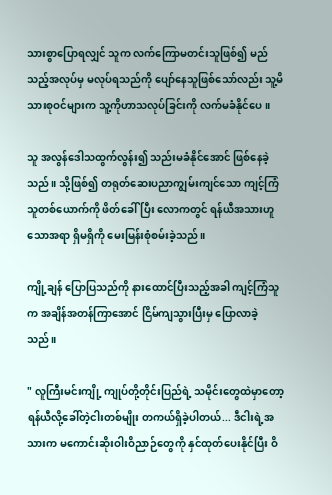သားစွာပြောရလျှင် သူက လက်ကြောမတင်းသူဖြစ်၍ မည်သည့်အလုပ်မှ မလုပ်ရသည်ကို ပျော်နေသူဖြစ်သော်လည်း သူ့မိသားစုဝင်များက သူ့ကိုဟာသလုပ်ခြင်းကို လက်မခံနိုင်ပေ။

သူ အလွန်ဒေါသထွက်လွန်း၍ သည်းမခံနိုင်အောင် ဖြစ်နေခဲ့သည်။ သို့ဖြစ်၍ တရုတ်ဆေးပညာကျွမ်းကျင်သော ကျင့်ကြံသူတစ်ယောက်ကို ဖိတ်ခေါ်ပြီး လောကတွင် ရန်ယီအသားဟူသောအရာ ရှိမရှိကို မေးမြန်းစုံစမ်းခဲ့သည်။

ကျို့ချန် ပြောပြသည်ကို နားထောင်ပြီးသည့်အခါ ကျင့်ကြံသူက အချိန်အတန်ကြာအောင် ငြိမ်ကျသွားပြီးမှ ပြောလာခဲ့သည်။

" လူကြီးမင်းကျို့ ကျုပ်တို့တိုင်းပြည်ရဲ့ သမိုင်းတွေထဲမှာတော့ ရန်ယီလို့ခေါ်တဲ့ငါးတစ်မျိုး တကယ်ရှိခဲ့ပါတယ်... ဒီငါးရဲ့အသားက မကောင်းဆိုးဝါးဝိညာဉ်တွေကို နှင်ထုတ်ပေးနိုင်ပြီး ဝိ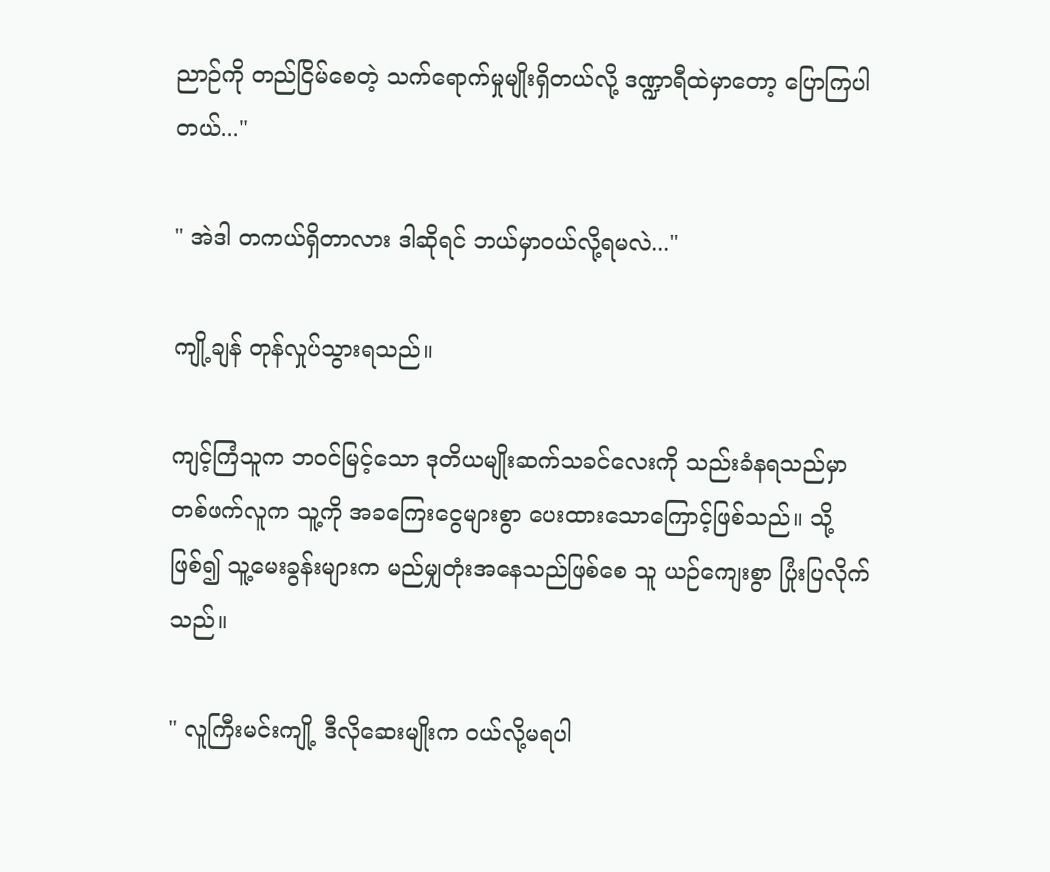ညာဉ်ကို တည်ငြိမ်စေတဲ့ သက်ရောက်မှုမျိုးရှိတယ်လို့ ဒဏ္ဍာရီထဲမှာတော့ ပြောကြပါတယ်..."

" အဲဒါ တကယ်ရှိတာလား ဒါဆိုရင် ဘယ်မှာဝယ်လို့ရမလဲ..."

ကျို့ချန် တုန်လှုပ်သွားရသည်။

ကျင့်ကြံသူက ဘဝင်မြင့်သော ဒုတိယမျိုးဆက်သခင်လေးကို သည်းခံ‌နရသည်မှာ တစ်ဖက်လူက သူ့ကို အခကြေးငွေများစွာ ပေးထားသောကြောင့်ဖြစ်သည်။ သို့ဖြစ်၍ သူ့မေးခွန်းများက မည်မျှတုံးအနေသည်ဖြစ်စေ သူ ယဉ်ကျေးစွာ ပြုံးပြလိုက်သည်။

" လူကြီးမင်းကျို့ ဒီလိုဆေးမျိုးက ဝယ်လို့မရပါ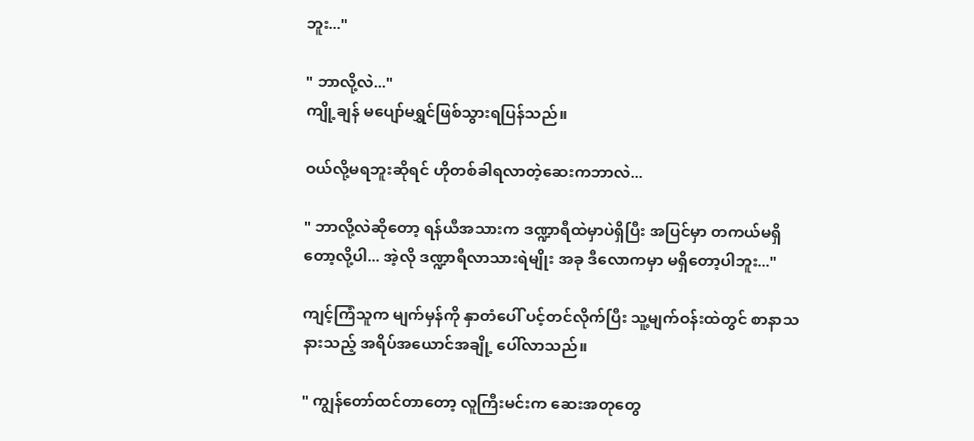ဘူး..."

" ဘာလို့လဲ..."
ကျို့ချန် မပျော်မရွှင်ဖြစ်သွားရပြန်သည်။

ဝယ်လို့မရဘူးဆိုရင် ဟိုတစ်ခါရလာတဲ့ဆေးကဘာလဲ...

" ဘာလို့လဲဆိုတော့ ရန်ယီအသားက ဒဏ္ဍာရီထဲမှာပဲရှိပြီး အပြင်မှာ တကယ်မရှိတော့လို့ပါ... အဲ့လို ဒဏ္ဍာရီလာသားရဲမျိုး အခု ဒီလောကမှာ မရှိတော့ပါဘူး..."

ကျင့်ကြံသူက မျက်မှန်ကို နှာတံပေါ် ပင့်တင်လိုက်ပြီး သူ့မျက်ဝန်းထဲတွင် စာနာသနားသည့် အရိပ်အယောင်အချို့ ပေါ်လာသည်။

" ကျွန်တော်ထင်တာတော့ လူကြီးမင်းက ဆေးအတုတွေ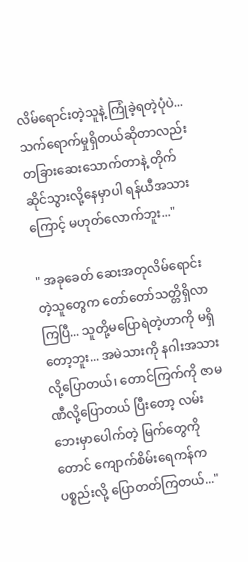လိမ်ရောင်းတဲ့သူနဲ့ ကြုံခဲ့ရတဲ့ပုံပဲ... သက်ရောက်မှုရှိတယ်ဆိုတာလည်း တခြားဆေးသောက်တာနဲ့ တိုက်ဆိုင်သွားလို့နေမှာပါ ရန်ယီအသားကြောင့် မဟုတ်လောက်ဘူး..."

" အခုခေတ် ဆေးအတုလိမ်ရောင်းတဲ့သူတွေက တော်တော်သတ္တိရှိလာကြပြီ... သူတို့မပြောရဲတဲ့ဟာကို မရှိတော့ဘူး... အမဲသားကို နဂါးအသားလို့ပြောတယ်၊ တောင်ကြက်ကို ဇာမဏီလို့ပြောတယ် ပြီးတော့ လမ်းဘေးမှာပေါက်တဲ့ မြက်တွေကိုတောင် ကျောက်စိမ်းရေကန်ကပစ္စည်းလို့ ပြောတတ်ကြတယ်..."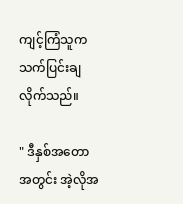ကျင့်ကြံသူက သက်ပြင်းချလိုက်သည်။

" ဒီနှစ်အတောအတွင်း အဲ့လိုအ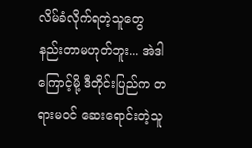လိမ်ခံလိုက်ရတဲ့သူတွေ နည်းတာမဟုတ်ဘူး... အဲဒါကြောင့်မို့ ဒီတိုင်းပြည်က တရားမဝင် ဆေးရောင်းတဲ့သူ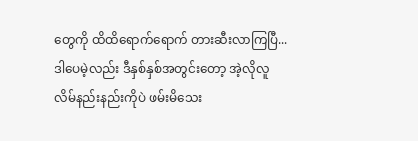တွေကို ထိထိရောက်ရောက် တားဆီးလာကြပြီ... ဒါပေမဲ့လည်း ဒီနှစ်နှစ်အတွင်းတော့ အဲ့လိုလူလိမ်နည်းနည်းကိုပဲ ဖမ်းမိသေး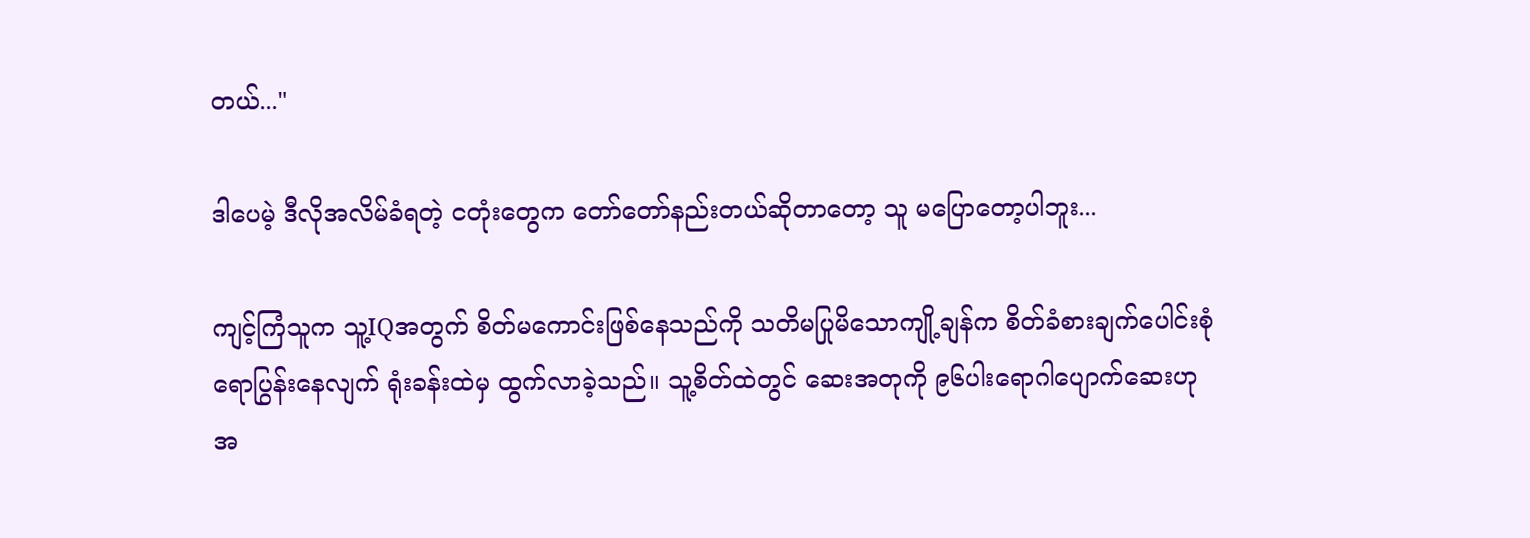တယ်..."

ဒါပေမဲ့ ဒီလိုအလိမ်ခံရတဲ့ ငတုံးတွေက တော်တော်နည်းတယ်ဆိုတာတော့ သူ မပြောတော့ပါဘူး...

ကျင့်ကြံသူက သူ့IQအတွက် စိတ်မကောင်းဖြစ်နေသည်ကို သတိမပြုမိသောကျို့ချန်က စိတ်ခံစားချက်ပေါင်းစုံရောပြွန်းနေလျက် ရုံးခန်းထဲမှ ထွက်လာခဲ့သည်။ သူ့စိတ်ထဲတွင် ဆေးအတုကို ၉၆ပါးရောဂါပျောက်ဆေးဟု အ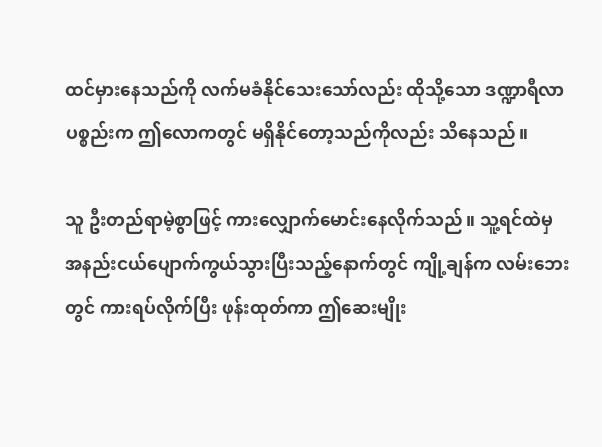ထင်မှားနေသည်ကို လက်မခံနိုင်သေးသော်လည်း ထိုသို့သော ဒဏ္ဍာရီလာပစ္စည်းက ဤလောကတွင် မရှိနိုင်တော့သည်ကိုလည်း သိနေသည်။

သူ ဦးတည်ရာမဲ့စွာဖြင့် ကားလျှောက်မောင်းနေလိုက်သည်။ သူ့ရင်ထဲမှ အနည်းငယ်ပျောက်ကွယ်သွားပြီးသည့်နောက်တွင် ကျို့ချန်က လမ်းဘေးတွင် ကားရပ်လိုက်ပြီး ဖုန်းထုတ်ကာ ဤဆေးမျိုး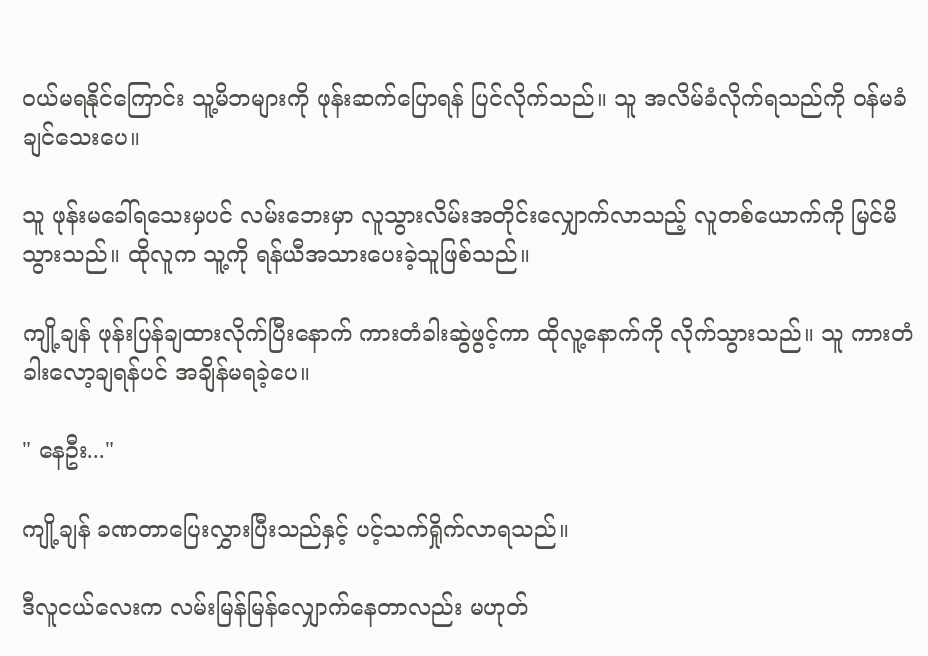ဝယ်မရနိုင်ကြောင်း သူ့မိဘများကို ဖုန်းဆက်ပြောရန် ပြင်လိုက်သည်။ သူ အလိမ်ခံလိုက်ရသည်ကို ဝန်မခံချင်သေးပေ။

သူ ဖုန်းမခေါ်ရသေးမှပင် လမ်းဘေးမှာ လူသွားလိမ်းအတိုင်းလျှောက်လာသည့် လူတစ်ယောက်ကို မြင်မိသွားသည်။ ထိုလူက သူ့ကို ရန်ယီအသားပေးခဲ့သူဖြစ်သည်။

ကျို့ချန် ဖုန်းပြန်ချထားလိုက်ပြီးနောက် ကားတံခါးဆွဲဖွင့်ကာ ထိုလူ့နောက်ကို လိုက်သွားသည်။ သူ ကားတံခါးလော့ချရန်ပင် အချိန်မရခဲ့ပေ။

" နေဦး..."

ကျို့ချန် ခဏ‌တာပြေးလွှားပြီးသည်နှင့် ပင့်သက်ရှိုက်လာရသည်။

ဒီလူငယ်လေးက လမ်းမြန်မြန်လျှောက်နေတာလည်း မဟုတ်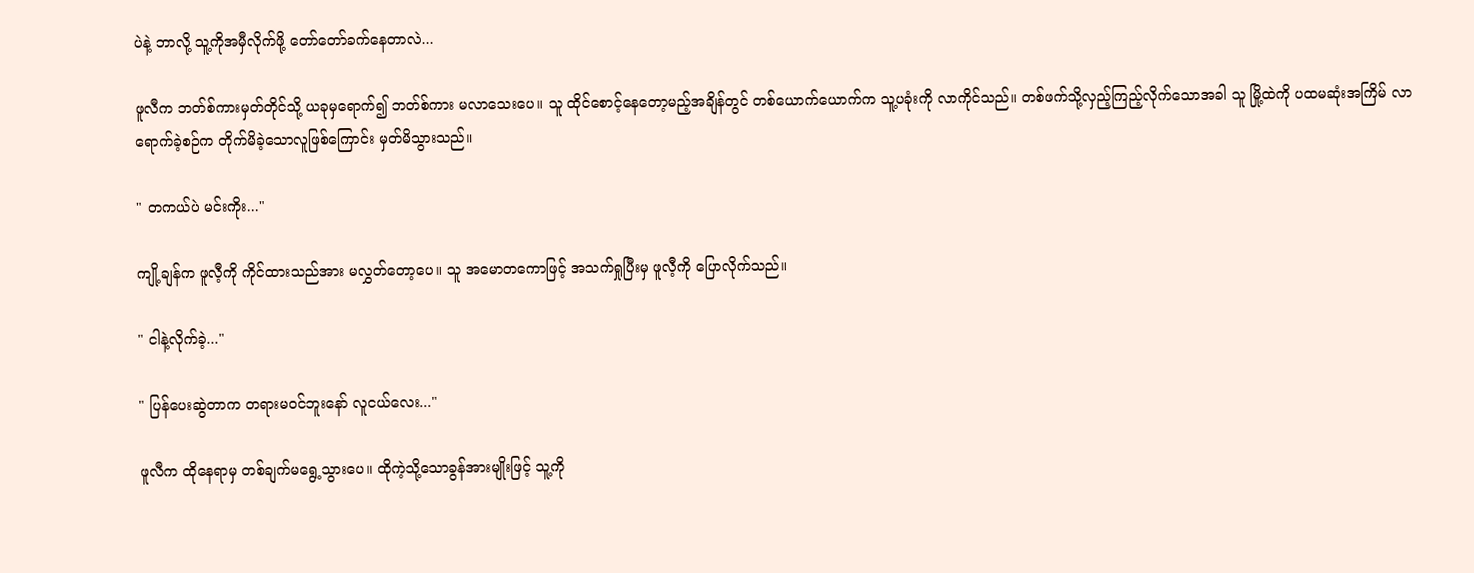ပဲနဲ့ ဘာလို့ သူ့ကိုအမှီလိုက်ဖို့ တော်တော်ခက်နေတာလဲ...

ဖူလီက ဘတ်စ်ကားမှတ်တိုင်သို့ ယခုမှရောက်၍ ဘတ်စ်ကား မလာသေးပေ။ သူ ထိုင်စောင့်နေတော့မည့်အချိန်တွင် တစ်ယောက်ယောက်က သူ့ပခုံးကို လာကိုင်သည်။ တစ်ဖက်သို့လှည့်ကြည့်လိုက်သောအခါ သူ မြို့ထဲကို ပထမဆုံးအကြိမ် လာရောက်ခဲ့စဉ်က တိုက်မိခဲ့သောလူဖြစ်ကြောင်း မှတ်မိသွားသည်။

" တကယ်ပဲ မင်းကိုး..."

ကျို့ချန်က ဖူလီ့ကို ကိုင်ထားသည်အား မလွှတ်တော့ပေ။ သူ အမောတကောဖြင့် အသက်ရှုပြီးမှ ဖူလီ့ကို ပြောလိုက်သည်။

" ငါနဲ့လိုက်ခဲ့..."

" ပြန်ပေးဆွဲတာက တရားမဝင်ဘူးနော် လူငယ်လေး..."

ဖူလီက ထိုနေရာမှ တစ်ချက်မရွေ့သွားပေ။ ထိုကဲ့သို့သောခွန်အားမျိုးဖြင့် သူ့ကို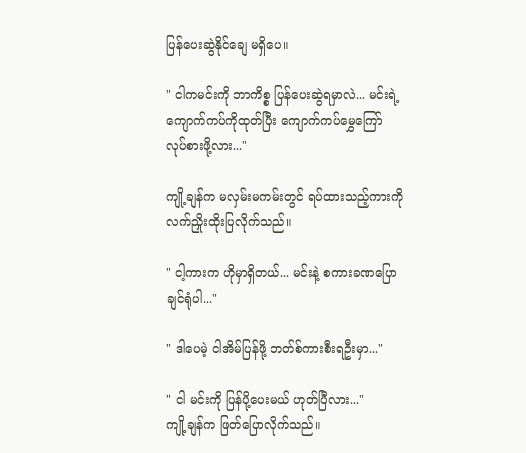ပြန်ပေးဆွဲနိုင်ချေ မရှိပေ။

" ငါကမင်းကို ဘာကိစ္စ ပြန်ပေးဆွဲရမှာလဲ... မင်းရဲ့ကျောက်ကပ်ကိုထုတ်ပြီး ကျောက်ကပ်မွှေကြော် လုပ်စားဖို့လား..."

ကျို့ချန်က မလှမ်းမကမ်းတွင် ရပ်ထားသည့်ကားကို လက်ညှိုးထိုးပြလိုက်သည်။

" ငါ့ကားက ဟိုမှာရှိတယ်... မင်းနဲ့ စကားခဏပြောချင်ရုံပါ..."

" ဒါပေမဲ့ ငါအိမ်ပြန်ဖို့ ဘတ်စ်ကားစီးရဦးမှာ..."

" ငါ မင်းကို ပြန်ပို့ပေးမယ် ဟုတ်ပြီလား..."
ကျို့ချန်က ဖြတ်ပြောလိုက်သည်။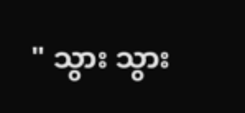" သွား သွား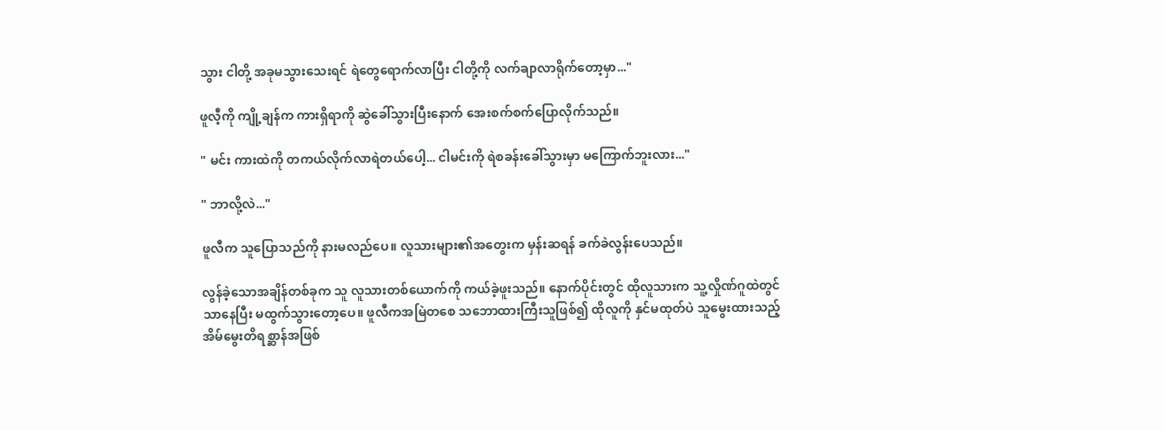သွား ငါတို့ အခုမသွားသေးရင် ရဲတွေရောက်လာပြီး ငါတို့ကို လက်ချာလာရိုက်တော့မှာ..."

ဖူလီ့ကို ကျို့ချန်က ကားရှိရာကို ဆွဲခေါ်သွားပြီးနောက် အေးစက်စက်ပြောလိုက်သည်။

" မင်း ကားထဲကို တကယ်လိုက်လာရဲတယ်ပေါ့... ငါမင်းကို ရဲစခန်းခေါ်သွားမှာ မကြောက်ဘူးလား..."

" ဘာလို့လဲ..."

ဖူလီက ‌သူပြောသည်ကို နားမလည်ပေ။ လူသားများ၏အတွေးက မှန်းဆရန် ခက်ခဲလွန်းပေသည်။

လွန်ခဲ့သောအချိန်တစ်ခုက သူ လူသားတစ်ယောက်ကို ကယ်ခဲ့ဖူးသည်။ နောက်ပိုင်းတွင် ထိုလူသားက သူ့လှိုဏ်ဂူထဲတွင်သာနေပြီး မထွက်သွားတော့ပေ။ ဖူလီကအမြဲတစေ သဘောထားကြီးသူဖြစ်၍ ထိုလူကို နှင်မထုတ်ပဲ သူမွေးထားသည့် အိမ်မွေးတိရစ္ဆာန်အဖြစ်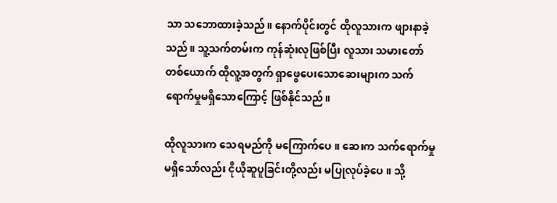သာ သဘောထားခဲ့သည်။ နောက်ပိုင်းတွင် ထိုလူသားက ဖျားနာခဲ့သည်။ သူ့သက်တမ်းက ကုန်ဆုံးလုဖြစ်ပြီး လူသား သမားတော်တစ်ယောက် ထိုလူ့အတွက် ရှာဖွေပေးသောဆေးများက သက်ရောက်မှုမရှိသောကြောင့် ဖြစ်နိုင်သည်။

ထိုလူသားက သေရမည်ကို မကြောက်ပေ။ ဆေးက သက်ရောက်မှု မရှိသော်လည်း ငိုယိုဆူပူခြင်းတို့လည်း မပြုလုပ်ခဲ့ပေ။ သို့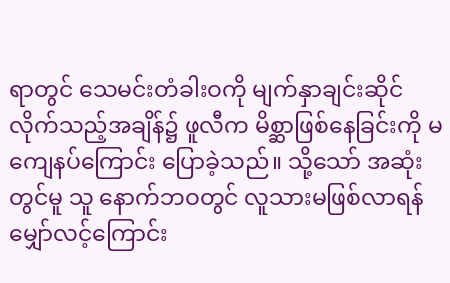ရာတွင် သေမင်းတံခါးဝကို မျက်နှာချင်းဆိုင်လိုက်သည့်အချိန်၌ ဖူလီက မိစ္ဆာဖြစ်နေခြင်းကို မကျေနပ်ကြောင်း ပြောခဲ့သည်။ သို့သော် အဆုံးတွင်မူ သူ နောက်ဘဝတွင် လူသားမဖြစ်လာရန်မျှော်လင့်ကြောင်း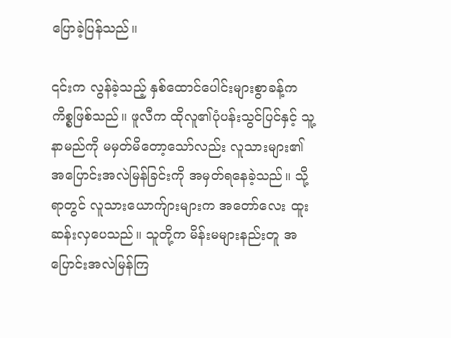ပြောခဲ့ပြန်သည်။

၎င်းက လွန်ခဲ့သည့် နှစ်ထောင်ပေါင်းများစွာခန့်က ကိစ္စဖြစ်သည်။ ဖူလီက ထိုလူ၏ပုံပန်းသွင်ပြင်နှင့် သူ့နာမည်ကို မမှတ်မိတော့သော်လည်း လူသားများ၏ အပြောင်းအလဲမြန်ခြင်းကို အမှတ်ရနေခဲ့သည်။ သို့ရာတွင် လူသားယောက်ျားများက အတော်လေး ထူးဆန်းလှပေသည်။ သူတို့က မိန်းမများနည်းတူ အပြောင်းအလဲမြန်ကြ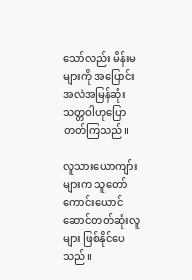သော်လည်း မိန်းမများကို အပြောင်းအလဲအမြန်ဆုံး သတ္တဝါဟုပြောတတ်ကြသည်။

လူသားယောကျာ်းများက သူတော်ကောင်းယောင်ဆောင်တတ်ဆုံးလူများ ဖြစ်နိုင်ပေသည်။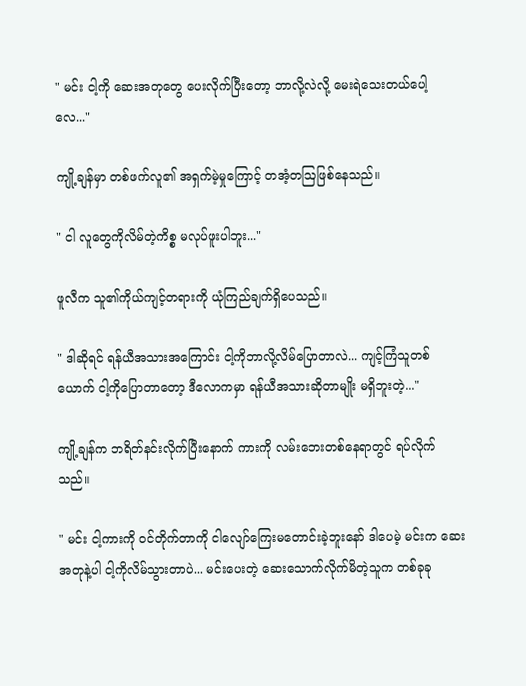" မင်း ငါ့ကို ဆေးအတုတွေ ပေးလိုက်ပြီးတော့ ဘာလို့လဲလို့ မေးရဲသေးတယ်ပေါ့လေ..."

ကျို့ချန်မှာ တစ်ဖက်လူ၏ အရှက်မဲ့မှုကြောင့် တအံ့တဩဖြစ်နေသည်။

" ငါ လူတွေကိုလိမ်တဲ့ကိစ္စ မလုပ်ဖူးပါဘူး..."

ဖူလီက သူ၏ကိုယ်ကျင့်တရားကို ယုံကြည်ချက်ရှိပေသည်။

" ဒါဆိုရင် ရန်ယီအသားအကြောင်း ငါ့ကိုဘာလို့လိမ်ပြောတာလဲ... ကျင့်ကြံသူတစ်ယောက် ငါ့ကိုပြောတာတော့ ဒီလောကမှာ ရန်ယီအသားဆိုတာမျိုး မရှိဘူးတဲ့..."

ကျို့ချန်က ဘရိတ်နင်းလိုက်ပြီးနောက် ကားကို လမ်းဘေးတစ်နေရာတွင် ရပ်လိုက်သည်။

" မင်း ငါ့ကားကို ဝင်တိုက်တာကို ငါလျော်ကြေးမတောင်းခဲ့ဘူးနော် ဒါပေမဲ့ မင်းက ဆေးအတုနဲ့ပါ ငါ့ကိုလိမ်သွားတာပဲ... မင်းပေးတဲ့ ဆေးသောက်လိုက်မိတဲ့သူက တစ်ခုခု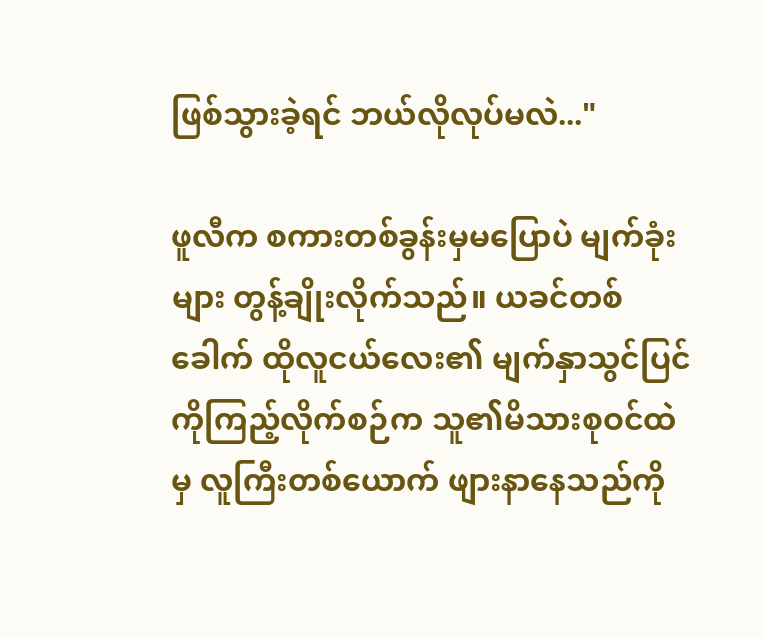ဖြစ်သွားခဲ့ရင် ဘယ်လိုလုပ်မလဲ..."

ဖူလီက စကားတစ်ခွန်းမှမပြောပဲ မျက်ခုံးများ တွန့်ချိုးလိုက်သည်။ ယခင်တစ်ခေါက် ထိုလူငယ်လေး၏ မျက်နှာသွင်ပြင်ကိုကြည့်လိုက်စဉ်က သူ၏မိသားစုဝင်ထဲမှ လူကြီးတစ်ယောက် ဖျား‌နာနေသည်ကို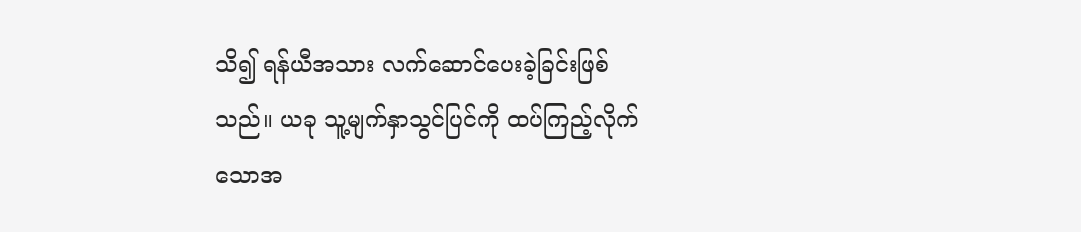သိ၍ ရန်ယီအသား လက်ဆောင်ပေးခဲ့ခြင်းဖြစ်သည်။ ယခု သူ့မျက်နှာသွင်ပြင်ကို ထပ်ကြည့်လိုက်သောအ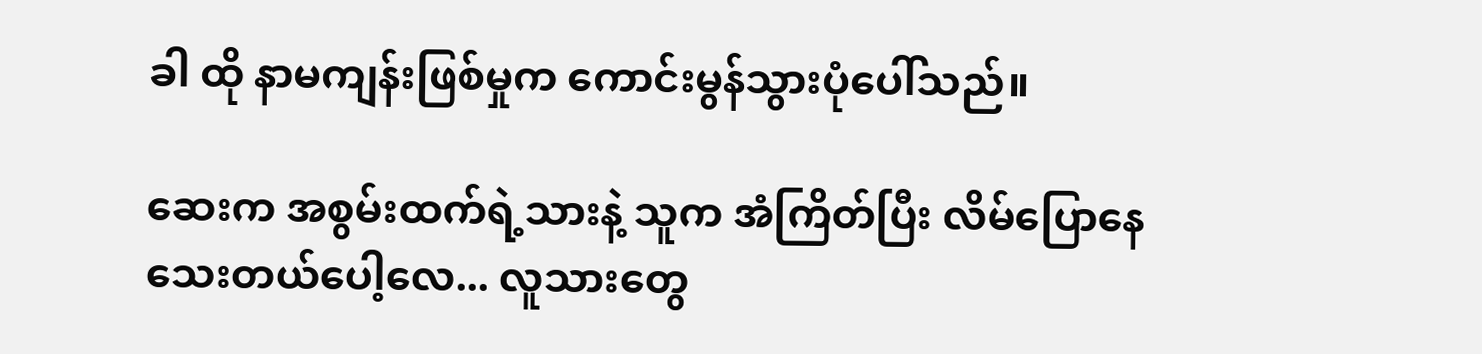ခါ ထို နာမကျန်းဖြစ်မှုက ကောင်းမွန်သွားပုံပေါ်သည်။

ဆေးက အစွမ်းထက်ရဲ့သားနဲ့ သူက အံကြိတ်ပြီး လိမ်ပြောနေသေးတယ်ပေါ့လေ... လူသားတွေ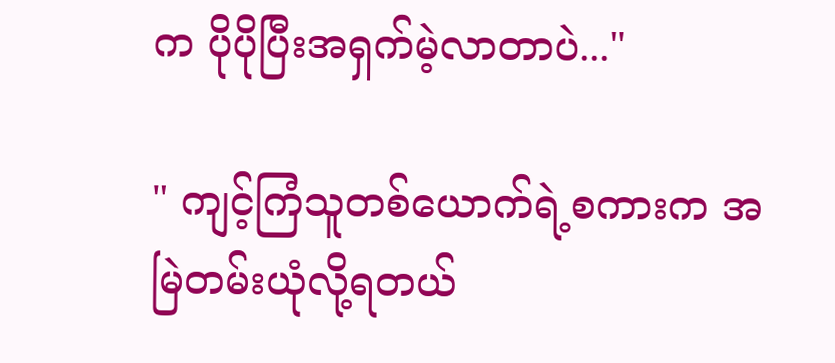က ပိုပိုပြီးအရှက်မဲ့လာတာပဲ..."

" ကျင့်ကြံသူတစ်ယောက်ရဲ့စကားက အမြဲတမ်းယုံလို့ရတယ်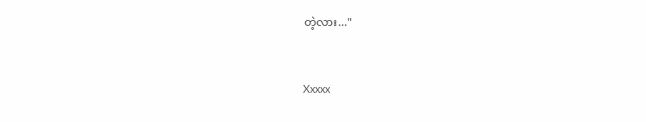တဲ့လား..."


Xxxxx